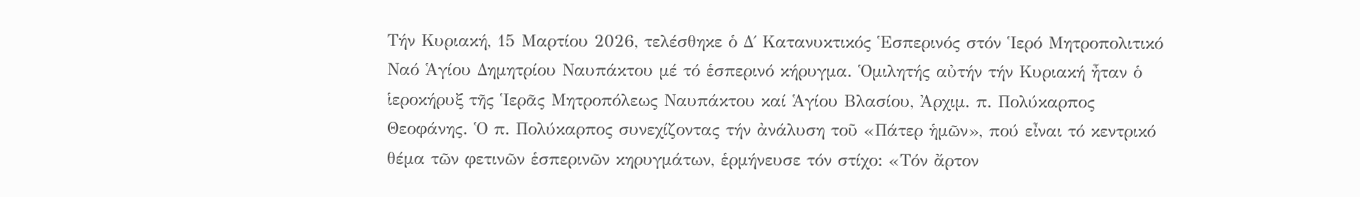Τήν Κυριακή, 15 Μαρτίου 2026, τελέσθηκε ὁ Δ΄ Κατανυκτικός Ἑσπερινός στόν Ἱερό Μητροπολιτικό Ναό Ἁγίου Δημητρίου Ναυπάκτου μέ τό ἑσπερινό κήρυγμα. Ὁμιλητής αὐτήν τήν Κυριακή ἦταν ὁ ἱεροκήρυξ τῆς Ἱερᾶς Μητροπόλεως Ναυπάκτου καί Ἁγίου Βλασίου, Ἀρχιμ. π. Πολύκαρπος Θεοφάνης. Ὁ π. Πολύκαρπος συνεχίζοντας τήν ἀνάλυση τοῦ «Πάτερ ἡμῶν», πού εἶναι τό κεντρικό θέμα τῶν φετινῶν ἑσπερινῶν κηρυγμάτων, ἑρμήνευσε τόν στίχο: «Τόν ἄρτον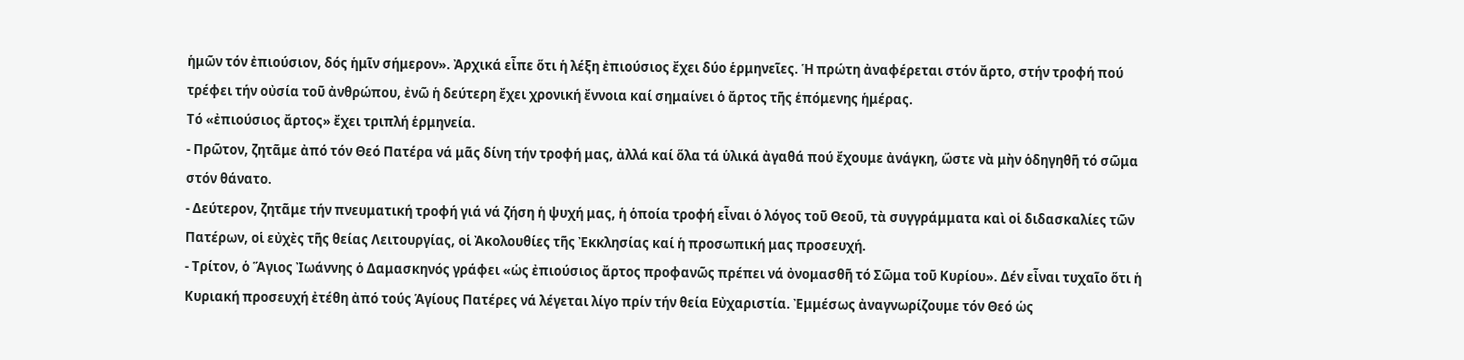ἡμῶν τόν ἐπιούσιον, δός ἡμῖν σήμερον». Ἀρχικά εἶπε ὅτι ἡ λέξη ἐπιούσιος ἔχει δύο ἑρμηνεῖες. Ἡ πρώτη ἀναφέρεται στόν ἄρτο, στήν τροφή πού τρέφει τήν οὐσία τοῦ ἀνθρώπου, ἐνῶ ἡ δεύτερη ἔχει χρονική ἔννοια καί σημαίνει ὁ ἄρτος τῆς ἑπόμενης ἡμέρας.
Τό «ἐπιούσιος ἄρτος» ἔχει τριπλή ἑρμηνεία.
- Πρῶτον, ζητᾶμε ἀπό τόν Θεό Πατέρα νά μᾶς δίνη τήν τροφή μας, ἀλλά καί ὅλα τά ὑλικά ἀγαθά πού ἔχουμε ἀνάγκη, ὥστε νὰ μὴν ὁδηγηθῆ τό σῶμα στόν θάνατο.
- Δεύτερον, ζητᾶμε τήν πνευματική τροφή γιά νά ζήση ἡ ψυχή μας, ἡ ὁποία τροφή εἶναι ὁ λόγος τοῦ Θεοῦ, τὰ συγγράμματα καὶ οἱ διδασκαλίες τῶν Πατέρων, οἱ εὐχὲς τῆς θείας Λειτουργίας, οἱ Ἀκολουθίες τῆς Ἐκκλησίας καί ἡ προσωπική μας προσευχή.
- Τρίτον, ὁ Ἅγιος Ἰωάννης ὁ Δαμασκηνός γράφει «ὡς ἐπιούσιος ἄρτος προφανῶς πρέπει νά ὀνομασθῆ τό Σῶμα τοῦ Κυρίου». Δέν εἶναι τυχαῖο ὅτι ἡ Κυριακή προσευχή ἐτέθη ἀπό τούς Ἁγίους Πατέρες νά λέγεται λίγο πρίν τήν θεία Εὐχαριστία. Ἐμμέσως ἀναγνωρίζουμε τόν Θεό ὡς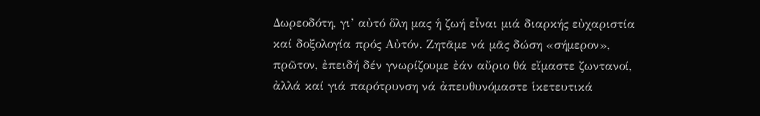Δωρεοδότη, γι’ αὐτό ὅλη μας ἡ ζωή εἶναι μιά διαρκής εὐχαριστία καί δοξολογία πρός Αὐτόν. Ζητᾶμε νά μᾶς δώση «σήμερον», πρῶτον, ἐπειδή δέν γνωρίζουμε ἐάν αὔριο θά εἴμαστε ζωντανοί, ἀλλά καί γιά παρότρυνση νά ἀπευθυνόμαστε ἱκετευτικά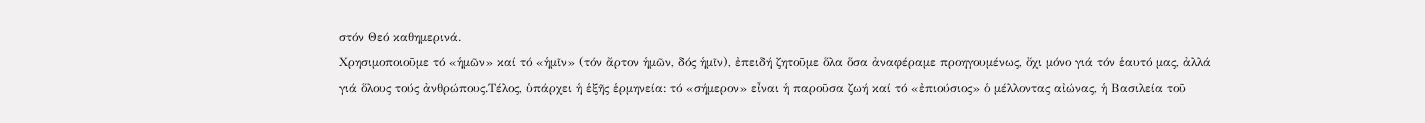στόν Θεό καθημερινά.
Χρησιμοποιοῦμε τό «ἡμῶν» καί τό «ἡμῖν» (τόν ἄρτον ἡμῶν, δός ἡμῖν), ἐπειδή ζητοῦμε ὅλα ὅσα ἀναφέραμε προηγουμένως, ὄχι μόνο γιά τόν ἑαυτό μας, ἀλλά γιά ὅλους τούς ἀνθρώπους.Τέλος, ὑπάρχει ἡ ἑξῆς ἑρμηνεία: τό «σήμερον» εἶναι ἡ παροῦσα ζωή καί τό «ἐπιούσιος» ὁ μέλλοντας αἰώνας, ἡ Βασιλεία τοῦ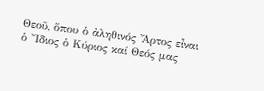Θεοῦ, ὅπου ὁ ἀληθινός Ἄρτος εἶναι ὁ Ἴδιος ὁ Κύριος καί Θεός μας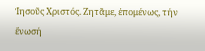Ἰησοῦς Χριστός. Ζητᾶμε, ἑπομένως, τήν ἔνωσή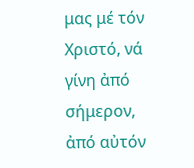μας μέ τόν Χριστό, νά γίνη ἀπό σήμερον, ἀπό αὐτόν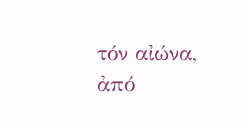τόν αἰώνα, ἀπό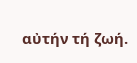αὐτήν τή ζωή.